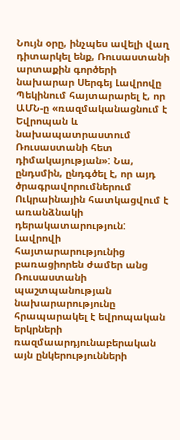Նույն օրը, ինչպես ավելի վաղ դիտարկել ենք, Ռուսաստանի արտաքին գործերի նախարար Սերգեյ Լավրովը Պեկինում հայտարարել է, որ ԱՄՆ-ը «ռազմականացնում է Եվրոպան և նախապատրաստում Ռուսաստանի հետ դիմակայության»: Նա, ընդսմին, ընդգծել է, որ այդ ծրագրավորումներում Ուկրաինային հատկացվում է առանձնակի դերակատարություն: Լավրովի հայտարարությունից բառացիորեն ժամեր անց Ռուսաստանի պաշտպանության նախարարությունը հրապարակել է եվրոպական երկրների ռազմաարդյունաբերական այն ընկերությունների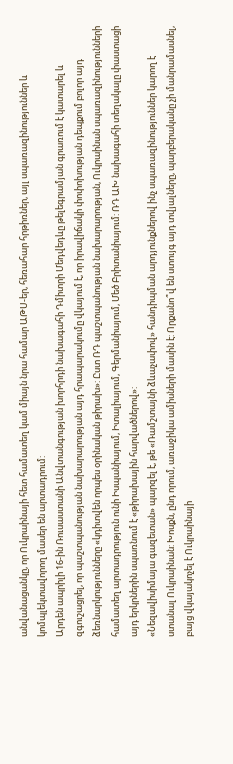անվանացանկը, որ Ուկրաինայի հետ համատեղ կամ միայն նրա համար ԱԹՍ-եր, հեռահար հրթիռներ, այլ սպառազինություններ և կոմպլեկտավորող մասեր են արտադրում:
Արդեն ապրիլի 16-ին Ռուսաստանի Անվտանգության խորհրդի նախագահի Դմիտրի Մեդվեդևը թելեգրամյան գրառում է կատարել և զգուշացրել, որ պաշտպանության նախարարության այդ հրապարակումը վկայում է, որ իրավիճակի փոփոխության դեպքում բոլոր այդ ձեռնարկությունները «կդիտվեն որպես օրինական թիրախ»: Ըստ ՌԴ պաշտպանության նախարարության, Ուկրաինան սպառազինությունների համատեղ արտադրություն ունի Իսպանիայում, Իտալիայում, Գերմանիայում, Մեծ Բրիտանիայում: ՌԴ ԱԽ նախագահի տեղակալը փաստացի այդ երկրներին սպառնում է «թիրախային հարվածներով»:
«Նեզավիսիմայա գազետան» պարզել է, թե «Ռամշտայնի ձևաչափով» հանդիպման արդյունքներով ինչ սպառազինություններ կարող է ստանալ Ուկրաինան: Խոսքն, ընդ որում, առաջիկա ամիսների մասին է: Որքանո՞վ են ստույգ այդ տվյալները, պարբերականը չի մանրամասնել, բայց վկայակոչել է Ուկրաինայի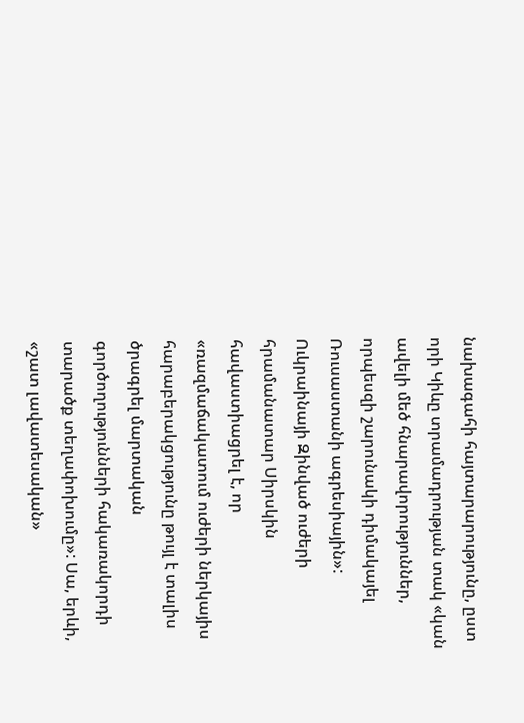նախագահի հայտարարությունը, ըստ որի Կիևը տրամադրության տակ «կան ավելի մեծ հնարավորություններ, որպեսզի շարունակի դիմակայել Ռուսաստանի ագրեսիային»:
Ուկրաինայի Զինված ուժերի հրամանատար Սիրսկին հավաստիացրել է, որ «ռազմաճակատում ուժերի ներկայիս հարաբերակցությունը թույլ է տալիս ծրագրել մարտական գործողությունների հակառակորդի տարածք տեղափոխումը»: Սա, երևի, «շատ լավատեսական»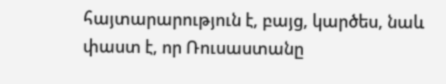հայտարարություն է, բայց, կարծես, նաև փաստ է, որ Ռուսաստանը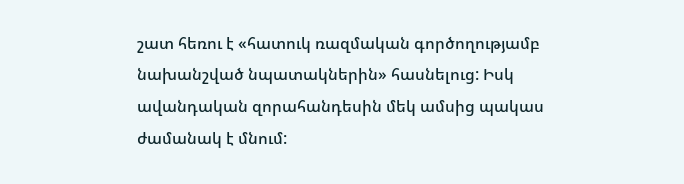շատ հեռու է «հատուկ ռազմական գործողությամբ նախանշված նպատակներին» հասնելուց: Իսկ ավանդական զորահանդեսին մեկ ամսից պակաս ժամանակ է մնում: